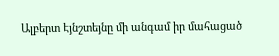Ալբերտ Էյնշտեյնը մի անգամ իր մահացած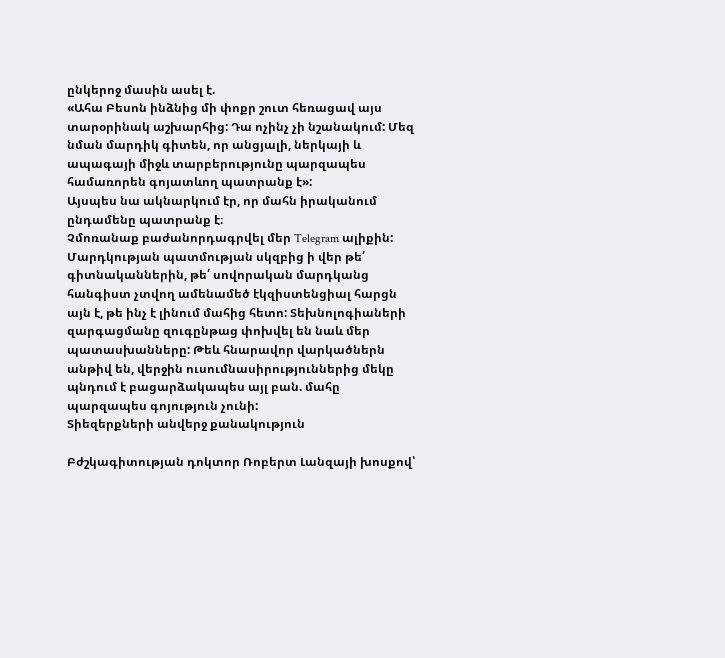ընկերոջ մասին ասել է.
«Ահա Բեսոն ինձնից մի փոքր շուտ հեռացավ այս տարօրինակ աշխարհից: Դա ոչինչ չի նշանակում: Մեզ նման մարդիկ գիտեն, որ անցյալի, ներկայի և ապագայի միջև տարբերությունը պարզապես համառորեն գոյատևող պատրանք է»:
Այսպես նա ակնարկում էր, որ մահն իրականում ընդամենը պատրանք է։
Չմոռանաք բաժանորդագրվել մեր Telegram ալիքին:
Մարդկության պատմության սկզբից ի վեր թե՛ գիտնականներին, թե՛ սովորական մարդկանց հանգիստ չտվող ամենամեծ էկզիստենցիալ հարցն այն է, թե ինչ է լինում մահից հետո: Տեխնոլոգիաների զարգացմանը զուգընթաց փոխվել են նաև մեր պատասխանները: Թեև հնարավոր վարկածներն անթիվ են, վերջին ուսումնասիրություններից մեկը պնդում է բացարձակապես այլ բան. մահը պարզապես գոյություն չունի:
Տիեզերքների անվերջ քանակություն

Բժշկագիտության դոկտոր Ռոբերտ Լանզայի խոսքով՝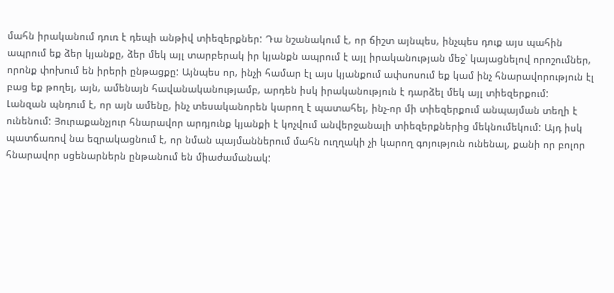մահն իրականում դուռ է դեպի անթիվ տիեզերքներ: Դա նշանակում է, որ ճիշտ այնպես, ինչպես դուք այս պահին ապրում եք ձեր կյանքը, ձեր մեկ այլ տարբերակ իր կյանքն ապրում է այլ իրականության մեջ՝ կայացնելով որոշումներ, որոնք փոխում են իրերի ընթացքը: Այնպես որ, ինչի համար էլ այս կյանքում ափսոսում եք կամ ինչ հնարավորություն էլ բաց եք թողել, այն, ամենայն հավանականությամբ, արդեն իսկ իրականություն է դարձել մեկ այլ տիեզերքում:
Լանզան պնդում է, որ այն ամենը, ինչ տեսականորեն կարող է պատահել, ինչ-որ մի տիեզերքում անպայման տեղի է ունենում: Յուրաքանչյուր հնարավոր արդյունք կյանքի է կոչվում անվերջանալի տիեզերքներից մեկնումեկում: Այդ իսկ պատճառով նա եզրակացնում է, որ նման պայմաններում մահն ուղղակի չի կարող գոյություն ունենալ, քանի որ բոլոր հնարավոր սցենարներն ընթանում են միաժամանակ: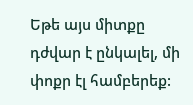Եթե այս միտքը դժվար է ընկալել, մի փոքր էլ համբերեք: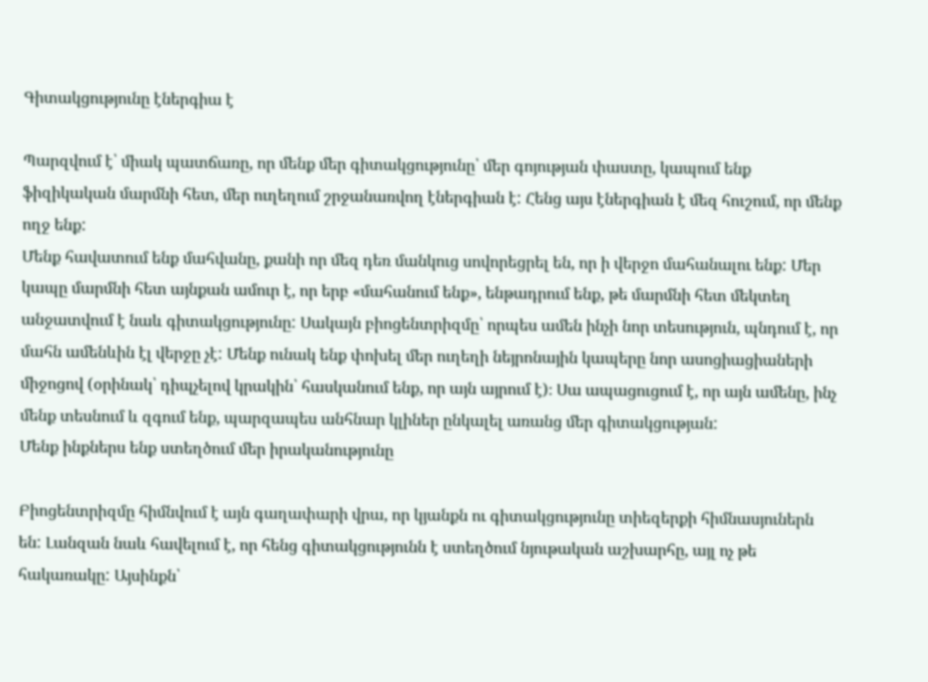Գիտակցությունը էներգիա է

Պարզվում է՝ միակ պատճառը, որ մենք մեր գիտակցությունը՝ մեր գոյության փաստը, կապում ենք ֆիզիկական մարմնի հետ, մեր ուղեղում շրջանառվող էներգիան է: Հենց այս էներգիան է մեզ հուշում, որ մենք ողջ ենք:
Մենք հավատում ենք մահվանը, քանի որ մեզ դեռ մանկուց սովորեցրել են, որ ի վերջո մահանալու ենք: Մեր կապը մարմնի հետ այնքան ամուր է, որ երբ «մահանում ենք», ենթադրում ենք, թե մարմնի հետ մեկտեղ անջատվում է նաև գիտակցությունը: Սակայն բիոցենտրիզմը՝ որպես ամեն ինչի նոր տեսություն, պնդում է, որ մահն ամենևին էլ վերջը չէ: Մենք ունակ ենք փոխել մեր ուղեղի նեյրոնային կապերը նոր ասոցիացիաների միջոցով (օրինակ՝ դիպչելով կրակին՝ հասկանում ենք, որ այն այրում է)։ Սա ապացուցում է, որ այն ամենը, ինչ մենք տեսնում և զգում ենք, պարզապես անհնար կլիներ ընկալել առանց մեր գիտակցության:
Մենք ինքներս ենք ստեղծում մեր իրականությունը

Բիոցենտրիզմը հիմնվում է այն գաղափարի վրա, որ կյանքն ու գիտակցությունը տիեզերքի հիմնասյուներն են: Լանզան նաև հավելում է, որ հենց գիտակցությունն է ստեղծում նյութական աշխարհը, այլ ոչ թե հակառակը: Այսինքն՝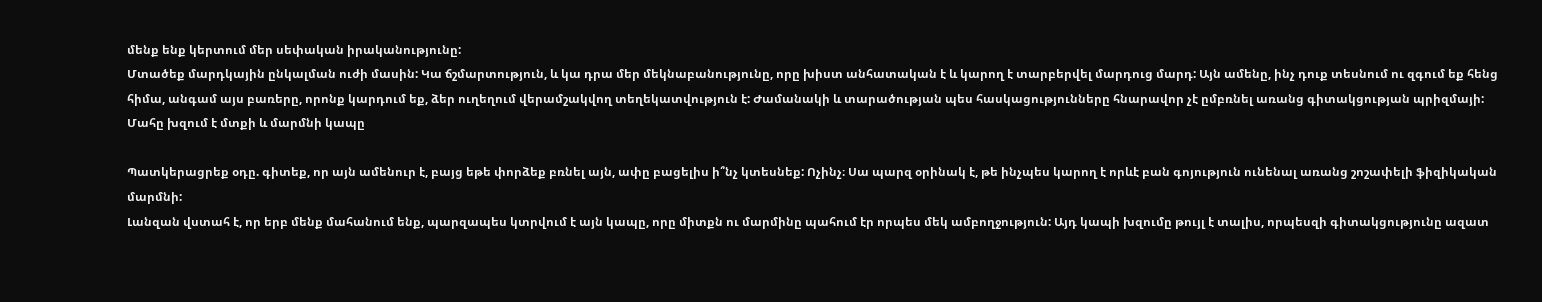մենք ենք կերտում մեր սեփական իրականությունը:
Մտածեք մարդկային ընկալման ուժի մասին: Կա ճշմարտություն, և կա դրա մեր մեկնաբանությունը, որը խիստ անհատական է և կարող է տարբերվել մարդուց մարդ: Այն ամենը, ինչ դուք տեսնում ու զգում եք հենց հիմա, անգամ այս բառերը, որոնք կարդում եք, ձեր ուղեղում վերամշակվող տեղեկատվություն է: Ժամանակի և տարածության պես հասկացությունները հնարավոր չէ ըմբռնել առանց գիտակցության պրիզմայի:
Մահը խզում է մտքի և մարմնի կապը

Պատկերացրեք օդը. գիտեք, որ այն ամենուր է, բայց եթե փորձեք բռնել այն, ափը բացելիս ի՞նչ կտեսնեք: Ոչինչ։ Սա պարզ օրինակ է, թե ինչպես կարող է որևէ բան գոյություն ունենալ առանց շոշափելի ֆիզիկական մարմնի:
Լանզան վստահ է, որ երբ մենք մահանում ենք, պարզապես կտրվում է այն կապը, որը միտքն ու մարմինը պահում էր որպես մեկ ամբողջություն: Այդ կապի խզումը թույլ է տալիս, որպեսզի գիտակցությունը ազատ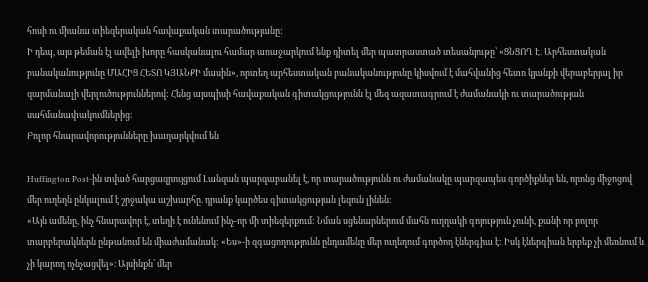հոսի ու միանա տիեզերական հավաքական տարածությանը:
Ի դեպ, այս թեման էլ ավելի խորը հասկանալու համար առաջարկում ենք դիտել մեր պատրաստած տեսանյութը՝ «ՑՆՑՈՂ Է. Արհեստական բանականությունը ՄԱՀԻՑ ՀԵՏՈ ԿՅԱՆՔԻ մասին», որտեղ արհեստական բանականությունը կիսվում է մահվանից հետո կյանքի վերաբերյալ իր զարմանալի վերլուծություններով: Հենց այսպիսի հավաքական գիտակցությունն էլ մեզ ազատագրում է ժամանակի ու տարածության սահմանափակումներից:
Բոլոր հնարավորությունները խաղարկվում են

Huffington Post-ին տված հարցազրույցում Լանզան պարզաբանել է, որ տարածությունն ու ժամանակը պարզապես գործիքներ են, որոնց միջոցով մեր ուղեղն ընկալում է շրջակա աշխարհը. դրանք կարծես գիտակցության լեզուն լինեն:
«Այն ամենը, ինչ հնարավոր է, տեղի է ունենում ինչ-որ մի տիեզերքում: Նման սցենարներում մահն ուղղակի գոյություն չունի, քանի որ բոլոր տարբերակներն ընթանում են միաժամանակ: «Ես»-ի զգացողությունն ընդամենը մեր ուղեղում գործող էներգիա է: Իսկ էներգիան երբեք չի մեռնում և չի կարող ոչնչացվել»։ Այսինքն՝ մեր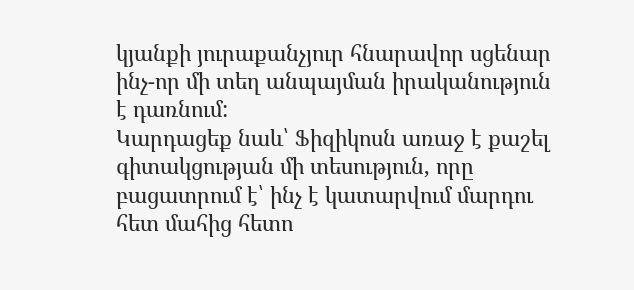կյանքի յուրաքանչյուր հնարավոր սցենար ինչ-որ մի տեղ անպայման իրականություն է դառնում:
Կարդացեք նաև՝ Ֆիզիկոսն առաջ է քաշել գիտակցության մի տեսություն, որը բացատրում է՝ ինչ է կատարվում մարդու հետ մահից հետո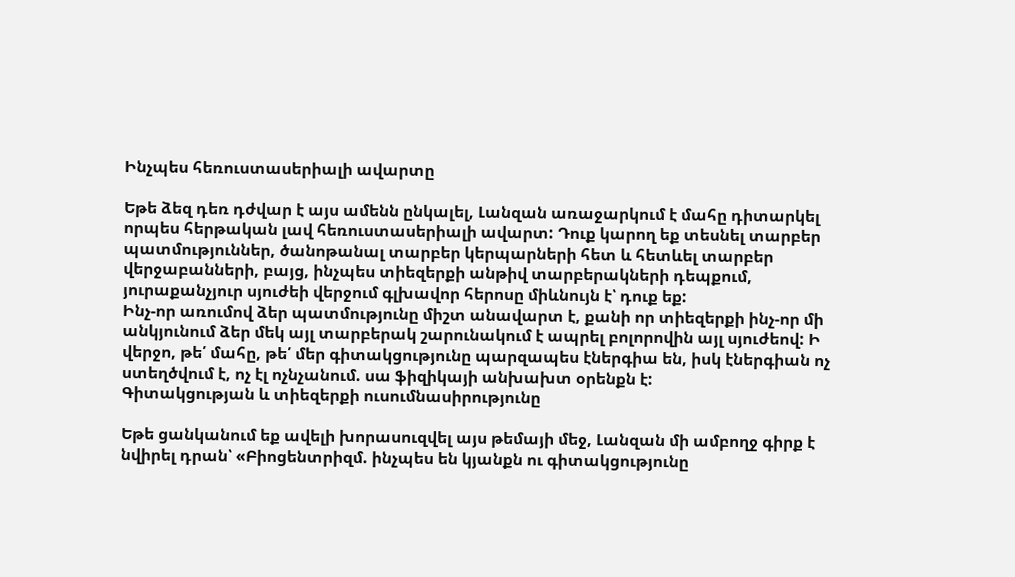Ինչպես հեռուստասերիալի ավարտը

Եթե ձեզ դեռ դժվար է այս ամենն ընկալել, Լանզան առաջարկում է մահը դիտարկել որպես հերթական լավ հեռուստասերիալի ավարտ: Դուք կարող եք տեսնել տարբեր պատմություններ, ծանոթանալ տարբեր կերպարների հետ և հետևել տարբեր վերջաբանների, բայց, ինչպես տիեզերքի անթիվ տարբերակների դեպքում, յուրաքանչյուր սյուժեի վերջում գլխավոր հերոսը միևնույն է՝ դուք եք:
Ինչ-որ առումով ձեր պատմությունը միշտ անավարտ է, քանի որ տիեզերքի ինչ-որ մի անկյունում ձեր մեկ այլ տարբերակ շարունակում է ապրել բոլորովին այլ սյուժեով: Ի վերջո, թե՛ մահը, թե՛ մեր գիտակցությունը պարզապես էներգիա են, իսկ էներգիան ոչ ստեղծվում է, ոչ էլ ոչնչանում. սա ֆիզիկայի անխախտ օրենքն է:
Գիտակցության և տիեզերքի ուսումնասիրությունը

Եթե ցանկանում եք ավելի խորասուզվել այս թեմայի մեջ, Լանզան մի ամբողջ գիրք է նվիրել դրան՝ «Բիոցենտրիզմ. ինչպես են կյանքն ու գիտակցությունը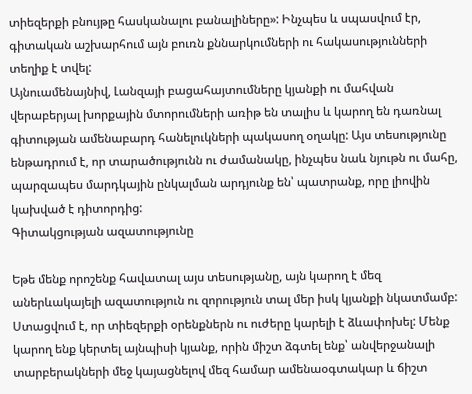տիեզերքի բնույթը հասկանալու բանալիները»: Ինչպես և սպասվում էր, գիտական աշխարհում այն բուռն քննարկումների ու հակասությունների տեղիք է տվել:
Այնուամենայնիվ, Լանզայի բացահայտումները կյանքի ու մահվան վերաբերյալ խորքային մտորումների առիթ են տալիս և կարող են դառնալ գիտության ամենաբարդ հանելուկների պակասող օղակը: Այս տեսությունը ենթադրում է, որ տարածությունն ու ժամանակը, ինչպես նաև նյութն ու մահը, պարզապես մարդկային ընկալման արդյունք են՝ պատրանք, որը լիովին կախված է դիտորդից:
Գիտակցության ազատությունը

Եթե մենք որոշենք հավատալ այս տեսությանը, այն կարող է մեզ աներևակայելի ազատություն ու զորություն տալ մեր իսկ կյանքի նկատմամբ: Ստացվում է, որ տիեզերքի օրենքներն ու ուժերը կարելի է ձևափոխել: Մենք կարող ենք կերտել այնպիսի կյանք, որին միշտ ձգտել ենք՝ անվերջանալի տարբերակների մեջ կայացնելով մեզ համար ամենաօգտակար և ճիշտ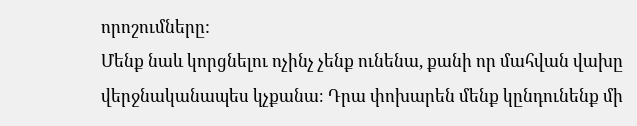որոշումները:
Մենք նաև կորցնելու ոչինչ չենք ունենա, քանի որ մահվան վախը վերջնականապես կչքանա։ Դրա փոխարեն մենք կընդունենք մի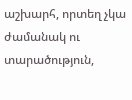աշխարհ, որտեղ չկա ժամանակ ու տարածություն,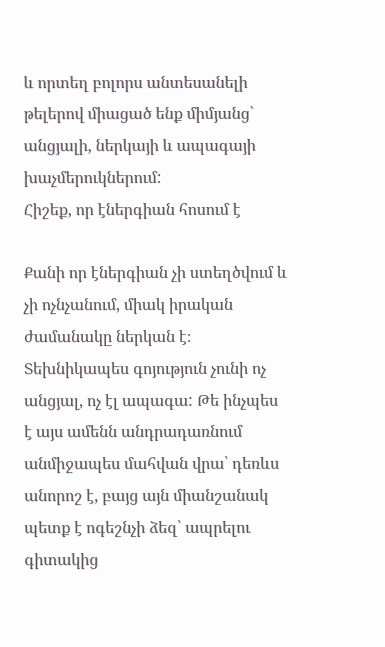և որտեղ բոլորս անտեսանելի թելերով միացած ենք միմյանց՝ անցյալի, ներկայի և ապագայի խաչմերուկներում:
Հիշեք, որ էներգիան հոսում է

Քանի որ էներգիան չի ստեղծվում և չի ոչնչանում, միակ իրական ժամանակը ներկան է։ Տեխնիկապես գոյություն չունի ոչ անցյալ, ոչ էլ ապագա: Թե ինչպես է այս ամենն անդրադառնում անմիջապես մահվան վրա՝ դեռևս անորոշ է, բայց այն միանշանակ պետք է ոգեշնչի ձեզ՝ ապրելու գիտակից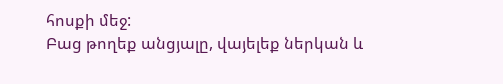հոսքի մեջ:
Բաց թողեք անցյալը, վայելեք ներկան և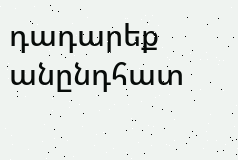դադարեք անընդհատ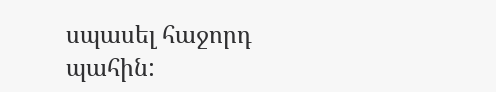սպասել հաջորդ պահին: